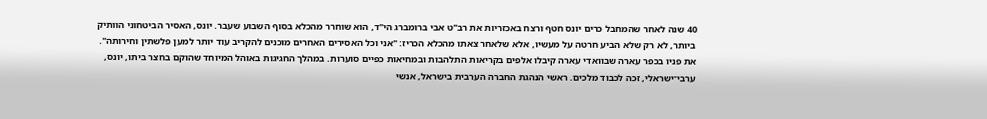40 שנה לאחר שהמחבל כרים יונס חטף ורצח באכזריות את רב"ט אבי ברומברג הי"ד, הוא שוחרר מהכלא בסוף השבוע שעבר. יונס, האסיר הביטחוני הוותיק ביותר, לא רק שלא הביע חרטה על מעשיו, אלא שלאחר צאתו מהכלא הכריז: "אני וכל האסירים האחרים מוכנים להקריב עוד יותר למען פלשתין וחירותה".
את פניו בכפר עארה שבוואדי עארה קיבלו אלפים בקריאות התלהבות ובמחיאות כפיים סוערות. במהלך החגיגות באוהל המיוחד שהוקם בחצר ביתו, יונס, ערבי־ישראלי, זכה לכבוד מלכים. ראשי הנהגת החברה הערבית בישראל, אנשי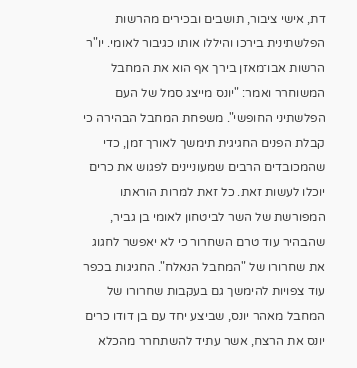דת, אישי ציבור, תושבים ובכירים מהרשות הפלשתינית בירכו והיללו אותו כגיבור לאומי. יו"ר הרשות אבו־מאזן בירך אף הוא את המחבל המשוחרר ואמר: "יונס מייצג סמל של העם הפלשתיני החופשי". משפחת המחבל הבהירה כי קבלת הפנים החגיגית תימשך לאורך זמן, כדי שהמכובדים הרבים שמעוניינים לפגוש את כרים יוכלו לעשות זאת. כל זאת למרות הוראתו המפורשת של השר לביטחון לאומי בן גביר, שהבהיר עוד טרם השחרור כי לא יאפשר לחגוג את שחרורו של "המחבל הנאלח". החגיגות בכפר עוד צפויות להימשך גם בעקבות שחרורו של המחבל מאהר יונס, שביצע יחד עם בן דודו כרים יונס את הרצח, אשר עתיד להשתחרר מהכלא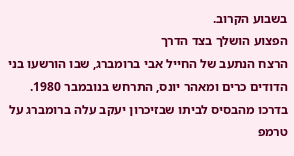בשבוע הקרוב.
הפצוע הושלך בצד הדרך
הרצח הנתעב של החייל אבי ברומברג, שבו הורשעו בני הדודים כרים ומאהר יונס, התרחש בנובמבר 1980. בדרכו מהבסיס לביתו שבזיכרון יעקב עלה ברומברג על טרמפ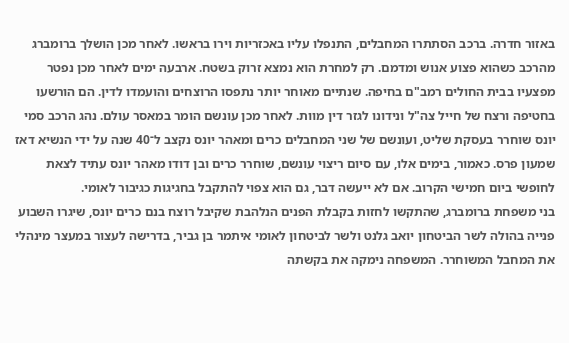באזור חדרה. ברכב הסתתרו המחבלים, התנפלו עליו באכזריות וירו בראשו. לאחר מכן הושלך ברומברג מהרכב כשהוא פצוע אנוש ומדמם. רק למחרת הוא נמצא זרוק בשטח. ארבעה ימים לאחר מכן נפטר מפצעיו בבית החולים רמב"ם בחיפה. שנתיים מאוחר יותר נתפסו הרוצחים והועמדו לדין. הם הורשעו בחטיפה ורצח של חייל צה"ל ונידונו לגזר דין מוות. לאחר מכן עונשם הומר במאסר עולם. נהג הרכב סמי יונס שוחרר בעסקת שליט, ועונשם של שני המחבלים כרים ומאהר יונס נקצב ל־40 שנה על ידי הנשיא דאז שמעון פרס. כאמור, בימים אלו, עם סיום ריצוי עונשם, שוחרר כרים ובן דודו מאהר יונס עתיד לצאת לחופשי ביום חמישי הקרוב. אם לא ייעשה דבר, גם הוא צפוי להתקבל בחגיגות כגיבור לאומי.
בני משפחת ברומברג, שהתקשו לחזות בקבלת הפנים הנלהבת שקיבל רוצח בנם כרים יונס, שיגרו השבוע פנייה בהולה לשר הביטחון יואב גלנט ולשר לביטחון לאומי איתמר בן גביר, בדרישה לעצור במעצר מינהלי את המחבל המשוחרר. המשפחה נימקה את בקשתה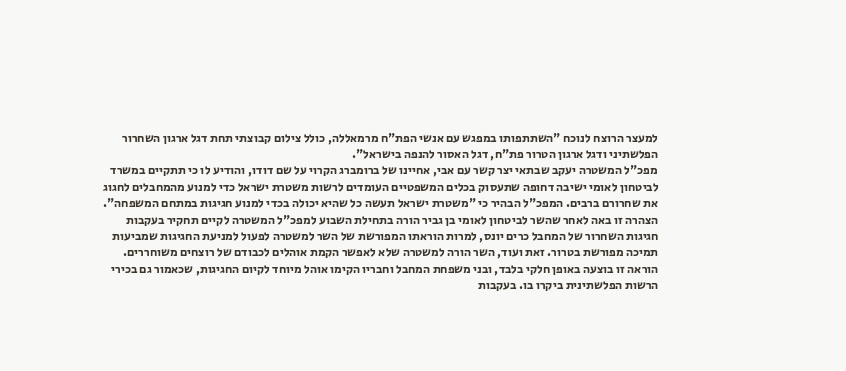למעצר הרוצח לנוכח "השתתפותו במפגש עם אנשי הפת"ח מרמאללה, כולל צילום קבוצתי תחת דגל ארגון השחרור הפלשתיני ודגל ארגון הטרור פת"ח, דגל האסור להנפה בישראל".
מפכ"ל המשטרה יעקב שבתאי יצר קשר עם אבי, אחיינו של ברומברג הקרוי על שם דודו, והודיע לו כי תתקיים במשרד לביטחון לאומי ישיבה דחופה שתעסוק בכלים המשפטיים העומדים לרשות משטרת ישראל כדי למנוע מהמחבלים לחגוג את שחרורם ברבים. המפכ"ל הבהיר כי "משטרת ישראל תעשה כל שהיא יכולה בכדי למנוע חגיגות במתחם המשפחה".
הצהרה זו באה לאחר שהשר לביטחון לאומי בן גביר הורה בתחילת השבוע למפכ"ל המשטרה לקיים תחקיר בעקבות חגיגות השחרור של המחבל כרים יונס, למרות הוראתו המפורשת של השר למשטרה לפעול למניעת החגיגות שמביעות תמיכה מפורשת בטרור. זאת ועוד, השר הורה למשטרה שלא לאפשר הקמת אוהלים לכבודם של רוצחים משוחררים. הוראה זו בוצעה באופן חלקי בלבד, ובני משפחת המחבל וחבריו הקימו אוהל מיוחד לקיום החגיגות, שכאמור גם בכירי הרשות הפלשתינית ביקרו בו. בעקבות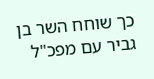כך שוחח השר בן גביר עם מפכ"ל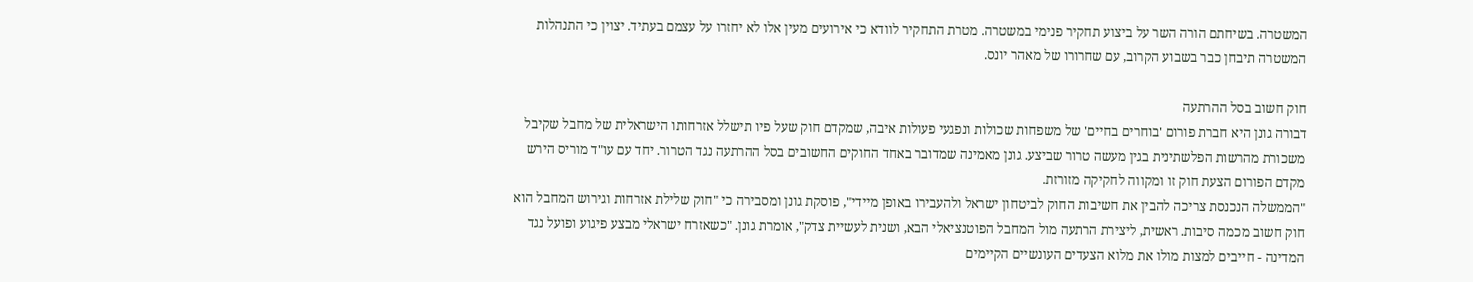המשטרה. בשיחתם הורה השר על ביצוע תחקיר פנימי במשטרה. מטרת התחקיר לוודא כי אירועים מעין אלו לא יחזרו על עצמם בעתיד. יצוין כי התנהלות המשטרה תיבחן כבר בשבוע הקרוב, עם שחרורו של מאהר יונס.

חוק חשוב בסל ההרתעה
דבורה גונן היא חברת פורום 'בוחרים בחיים' של משפחות שכולות ונפגעי פעולות איבה, שמקדם חוק שעל פיו תישלל אזרחותו הישראלית של מחבל שקיבל משכורת מהרשות הפלשתינית בגין מעשה טרור שביצע. גונן מאמינה שמדובר באחד החוקים החשובים בסל ההרתעה נגד הטרור. יחד עם עו"ד מוריס הירש מקדם הפורום הצעת חוק זו ומקווה לחקיקה מזורזת.
"הממשלה הנכנסת צריכה להבין את חשיבות החוק לביטחון ישראל ולהעבירו באופן מיידי", פוסקת גונן ומסבירה כי "חוק שלילת אזרחות וגירוש המחבל הוא חוק חשוב מכמה סיבות. ראשית, ליצירת הרתעה מול המחבל הפוטנציאלי הבא, ושנית לעשיית צדק", אומרת גונן. "כשאזרח ישראלי מבצע פיגוע ופועל נגד המדינה - חייבים למצות מולו את מלוא הצעדים העונשיים הקיימים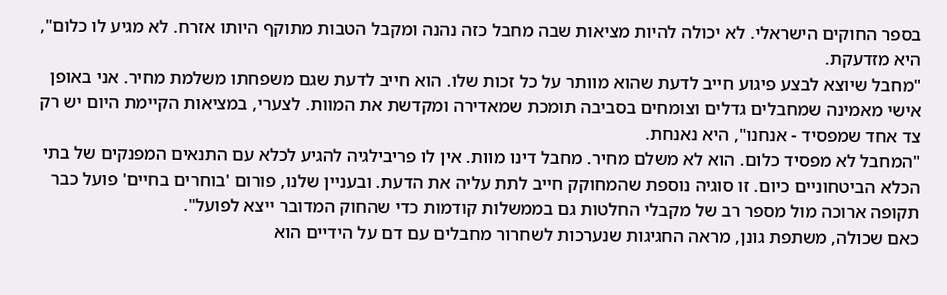בספר החוקים הישראלי. לא יכולה להיות מציאות שבה מחבל כזה נהנה ומקבל הטבות מתוקף היותו אזרח. לא מגיע לו כלום", היא מזדעקת.
"מחבל שיוצא לבצע פיגוע חייב לדעת שהוא מוותר על כל זכות שלו. הוא חייב לדעת שגם משפחתו משלמת מחיר. אני באופן אישי מאמינה שמחבלים גדלים וצומחים בסביבה תומכת שמאדירה ומקדשת את המוות. לצערי, במציאות הקיימת היום יש רק צד אחד שמפסיד - אנחנו", היא נאנחת.
"המחבל לא מפסיד כלום. הוא לא משלם מחיר. מחבל דינו מוות. אין לו פריבילגיה להגיע לכלא עם התנאים המפנקים של בתי הכלא הביטחוניים כיום. זו סוגיה נוספת שהמחוקק חייב לתת עליה את הדעת. ובעניין שלנו, פורום 'בוחרים בחיים' פועל כבר תקופה ארוכה מול מספר רב של מקבלי החלטות גם בממשלות קודמות כדי שהחוק המדובר ייצא לפועל".
כאם שכולה, משתפת גונן, מראה החגיגות שנערכות לשחרור מחבלים עם דם על הידיים הוא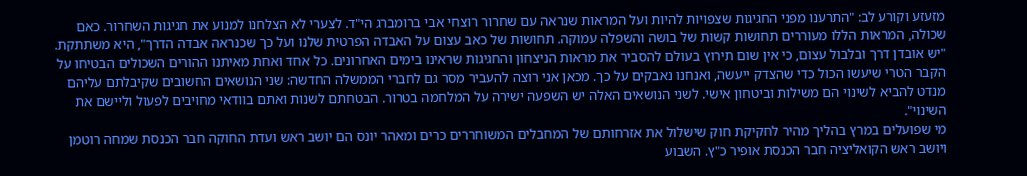מזעזע וקורע לב: "התרענו מפני החגיגות שצפויות להיות ועל המראות שנראה עם שחרור רוצחי אבי ברומברג הי"ד. לצערי לא הצלחנו למנוע את חגיגות השחרור. כאם שכולה, המראות הללו מעוררים תחושות קשות של בושה והשפלה עמוקה. תחושות של כאב עצום על האבדה הפרטית שלנו ועל כך שכנראה אבדה הדרך", היא משתתקת. "יש אובדן דרך ובלבול עצום, כי אין שום תירוץ בעולם להסביר את מראות הניצחון והחגיגות שראינו בימים האחרונים. כל אחד ואחת מאיתנו ההורים השכולים הבטיחו על הקבר הטרי שיעשו הכול כדי שהצדק ייעשה, ואנחנו נאבקים על כך. מכאן אני רוצה להעביר מסר גם לחברי הממשלה החדשה: שני הנושאים החשובים שקיבלתם עליהם מנדט להביא לשינוי הם משילות וביטחון אישי. לשני הנושאים האלה יש השפעה ישירה על המלחמה בטרור. הבטחתם לשנות ואתם בוודאי מחויבים לפעול וליישם את השינוי".
מי שפועלים במרץ בהליך מהיר לחקיקת חוק שישלול את אזרחותם של המחבלים המשוחררים כרים ומאהר יונס הם יושב ראש ועדת החוקה חבר הכנסת שמחה רוטמן ויושב ראש הקואליציה חבר הכנסת אופיר כ"ץ. השבוע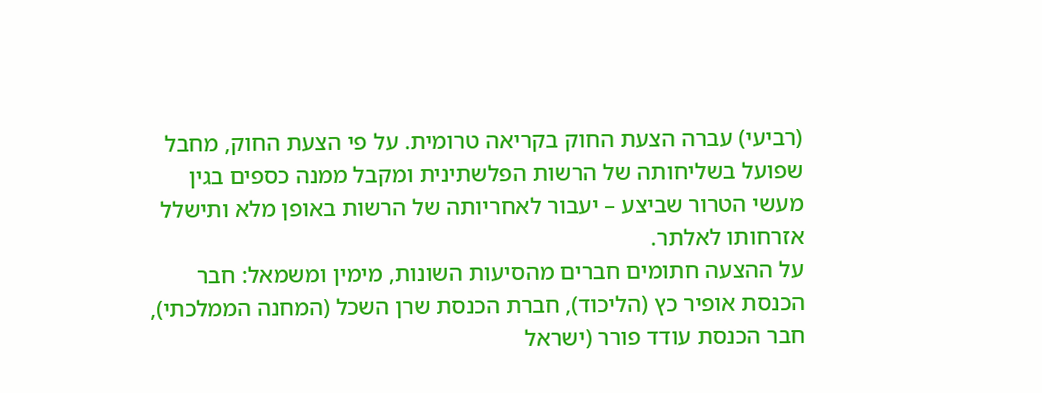(רביעי) עברה הצעת החוק בקריאה טרומית. על פי הצעת החוק, מחבל שפועל בשליחותה של הרשות הפלשתינית ומקבל ממנה כספים בגין מעשי הטרור שביצע – יעבור לאחריותה של הרשות באופן מלא ותישלל אזרחותו לאלתר.
על ההצעה חתומים חברים מהסיעות השונות, מימין ומשמאל: חבר הכנסת אופיר כץ (הליכוד), חברת הכנסת שרן השכל (המחנה הממלכתי), חבר הכנסת עודד פורר (ישראל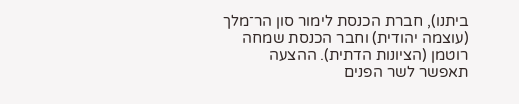ביתנו), חברת הכנסת לימור סון הר־מלך (עוצמה יהודית) וחבר הכנסת שמחה רוטמן (הציונות הדתית). ההצעה תאפשר לשר הפנים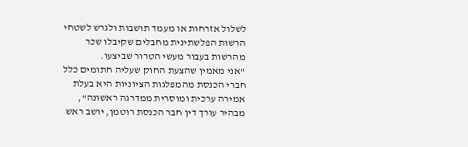לשלול אזרחות או מעמד תושבות ולגרש לשטחי הרשות הפלשתינית מחבלים שקיבלו שכר מהרשות בעבור מעשי הטרור שביצעו.
"אני מאמין שהצעת החוק שעליה חתומים כלל חברי הכנסת מהמפלגות הציוניות היא בעלת אמירה ערכית ומוסרית ממדרגה ראשונה", מבהיר עורך דין חבר הכנסת רוטמן, יושב ראש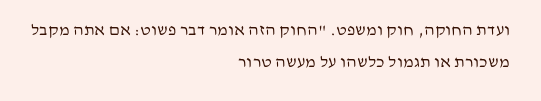ועדת החוקה, חוק ומשפט. "החוק הזה אומר דבר פשוט: אם אתה מקבל משכורת או תגמול כלשהו על מעשה טרור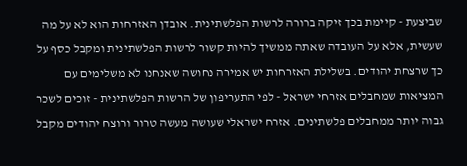שביצעת - קיימת בכך זיקה ברורה לרשות הפלשתינית. אובדן האזרחות הוא לא על מה שעשית, אלא על העובדה שאתה ממשיך להיות קשור לרשות הפלשתינית ומקבל כסף על כך שרצחת יהודים. בשלילת האזרחות יש אמירה נחושה שאנחנו לא משלימים עם המציאות שמחבלים אזרחי ישראל - לפי התעריפון של הרשות הפלשתינית - זוכים לשכר גבוה יותר ממחבלים פלשתינים. אזרח ישראלי שעושה מעשה טרור ורוצח יהודים מקבל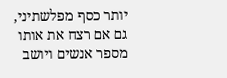יותר כסף מפלשתיני, גם אם רצח את אותו מספר אנשים ויושב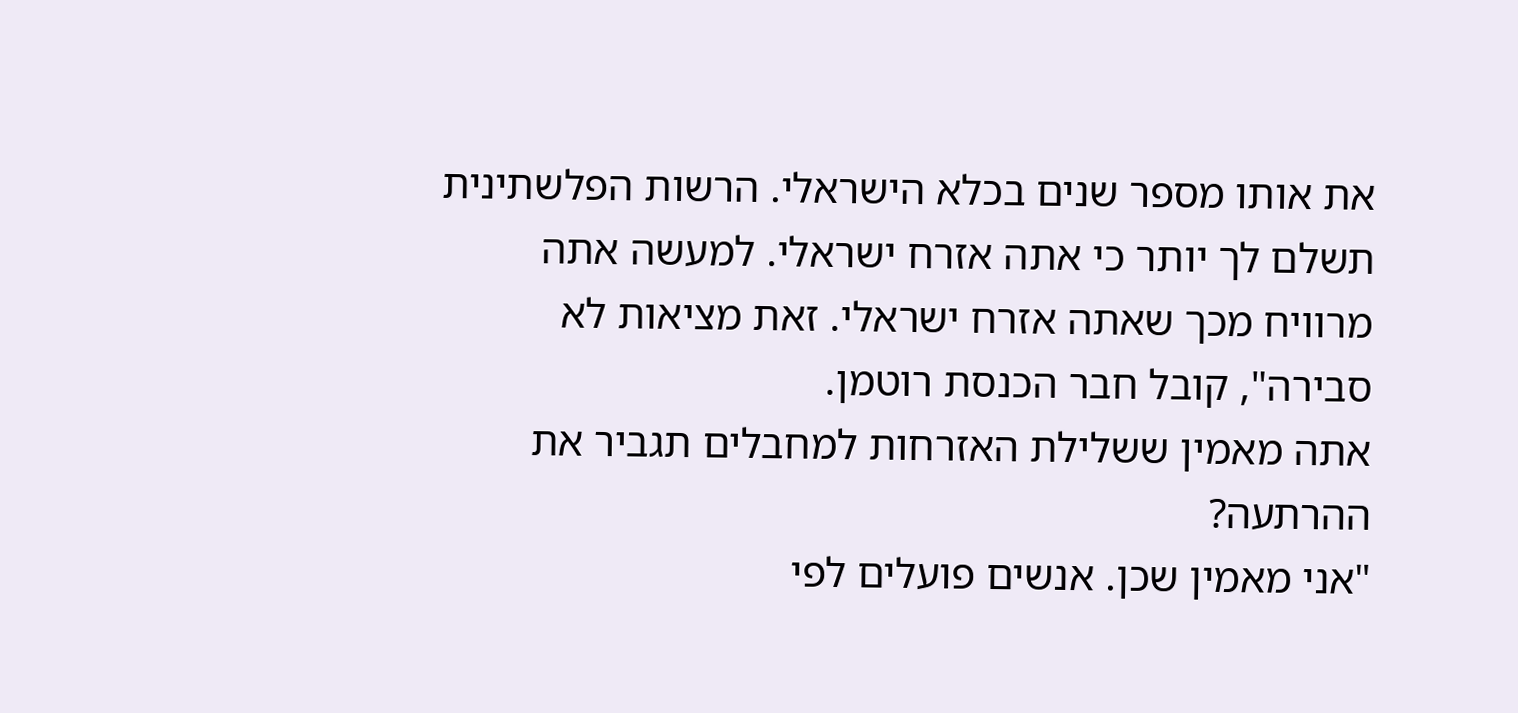את אותו מספר שנים בכלא הישראלי. הרשות הפלשתינית תשלם לך יותר כי אתה אזרח ישראלי. למעשה אתה מרוויח מכך שאתה אזרח ישראלי. זאת מציאות לא סבירה", קובל חבר הכנסת רוטמן.
אתה מאמין ששלילת האזרחות למחבלים תגביר את ההרתעה?
"אני מאמין שכן. אנשים פועלים לפי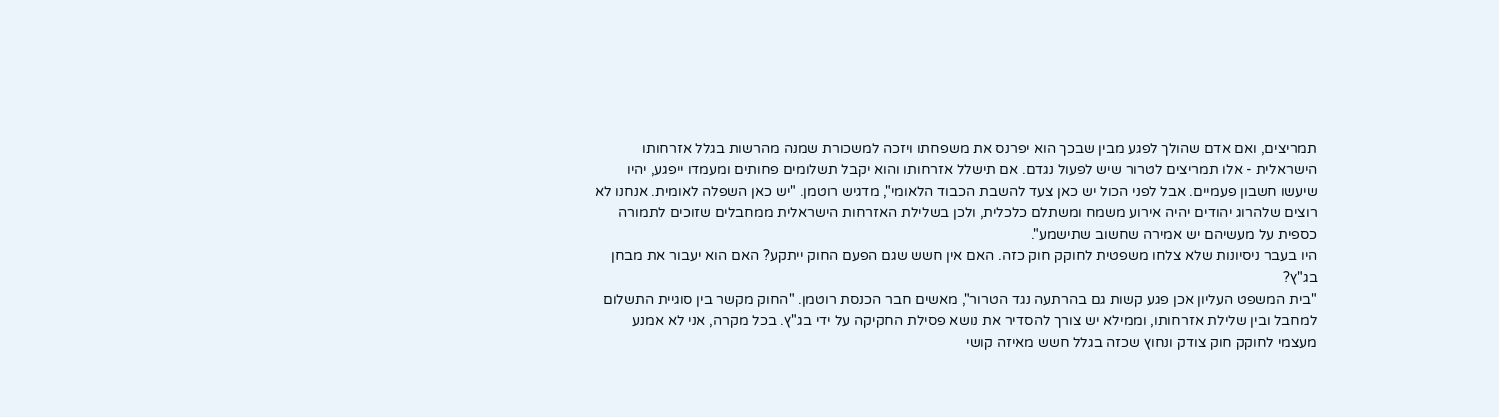תמריצים, ואם אדם שהולך לפגע מבין שבכך הוא יפרנס את משפחתו ויזכה למשכורת שמנה מהרשות בגלל אזרחותו הישראלית - אלו תמריצים לטרור שיש לפעול נגדם. אם תישלל אזרחותו והוא יקבל תשלומים פחותים ומעמדו ייפגע, יהיו שיעשו חשבון פעמיים. אבל לפני הכול יש כאן צעד להשבת הכבוד הלאומי", מדגיש רוטמן. "יש כאן השפלה לאומית. אנחנו לא רוצים שלהרוג יהודים יהיה אירוע משמח ומשתלם כלכלית, ולכן בשלילת האזרחות הישראלית ממחבלים שזוכים לתמורה כספית על מעשיהם יש אמירה שחשוב שתישמע".
היו בעבר ניסיונות שלא צלחו משפטית לחוקק חוק כזה. האם אין חשש שגם הפעם החוק ייתקע? האם הוא יעבור את מבחן בג"ץ?
"בית המשפט העליון אכן פגע קשות גם בהרתעה נגד הטרור", מאשים חבר הכנסת רוטמן. "החוק מקשר בין סוגיית התשלום למחבל ובין שלילת אזרחותו, וממילא יש צורך להסדיר את נושא פסילת החקיקה על ידי בג"ץ. בכל מקרה, אני לא אמנע מעצמי לחוקק חוק צודק ונחוץ שכזה בגלל חשש מאיזה קושי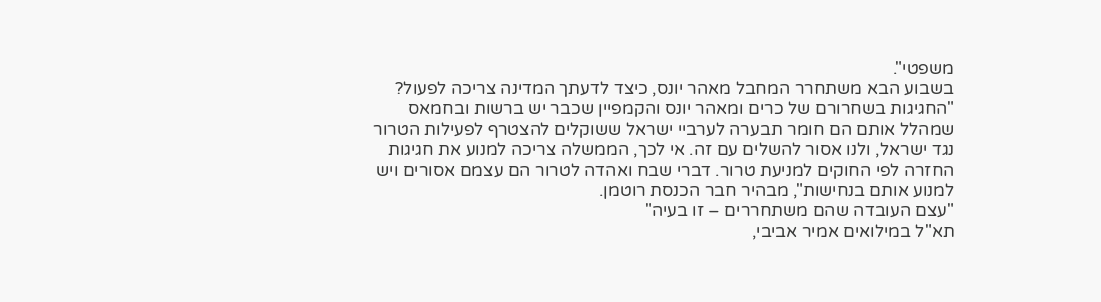משפטי".
בשבוע הבא משתחרר המחבל מאהר יונס, כיצד לדעתך המדינה צריכה לפעול?
"החגיגות בשחרורם של כרים ומאהר יונס והקמפיין שכבר יש ברשות ובחמאס שמהלל אותם הם חומר תבערה לערביי ישראל ששוקלים להצטרף לפעילות הטרור נגד ישראל, ולנו אסור להשלים עם זה. אי לכך, הממשלה צריכה למנוע את חגיגות החזרה לפי החוקים למניעת טרור. דברי שבח ואהדה לטרור הם עצמם אסורים ויש למנוע אותם בנחישות", מבהיר חבר הכנסת רוטמן.
"עצם העובדה שהם משתחררים – זו בעיה"
תא"ל במילואים אמיר אביבי,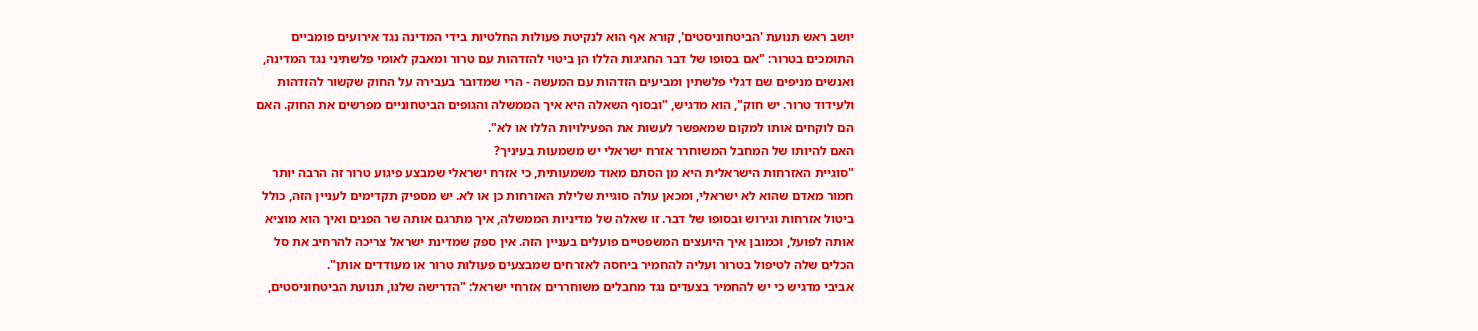יושב ראש תנועת 'הביטחוניסטים', קורא אף הוא לנקיטת פעולות החלטיות בידי המדינה נגד אירועים פומביים התומכים בטרור: "אם בסופו של דבר החגיגות הללו הן ביטוי להזדהות עם טרור ומאבק לאומי פלשתיני נגד המדינה, ואנשים מניפים שם דגלי פלשתין ומביעים הזדהות עם המעשה - הרי שמדובר בעבירה על החוק שקשור להזדהות ולעידוד טרור. יש חוק", הוא מדגיש, "ובסוף השאלה היא איך הממשלה והגופים הביטחוניים מפרשים את החוק. האם הם לוקחים אותו למקום שמאפשר לעשות את הפעילויות הללו או לא".
האם להיותו של המחבל המשוחרר אזרח ישראלי יש משמעות בעיניך?
"סוגיית האזרחות הישראלית היא מן הסתם מאוד משמעותית, כי אזרח ישראלי שמבצע פיגוע טרור זה הרבה יותר חמור מאדם שהוא לא ישראלי, ומכאן עולה סוגיית שלילת האזרחות כן או לא. יש מספיק תקדימים לעניין הזה, כולל ביטול אזרחות וגירוש ובסופו של דבר. זו שאלה של מדיניות הממשלה, איך מתרגם אותה שר הפנים ואיך הוא מוציא אותה לפועל, וכמובן איך היועצים המשפטיים פועלים בעניין הזה. אין ספק שמדינת ישראל צריכה להרחיב את סל הכלים שלה לטיפול בטרור ועליה להחמיר ביחסה לאזרחים שמבצעים פעולות טרור או מעודדים אותן".
אביבי מדגיש כי יש להחמיר בצעדים נגד מחבלים משוחררים אזרחי ישראל: "הדרישה שלנו, תנועת הביטחוניסטים,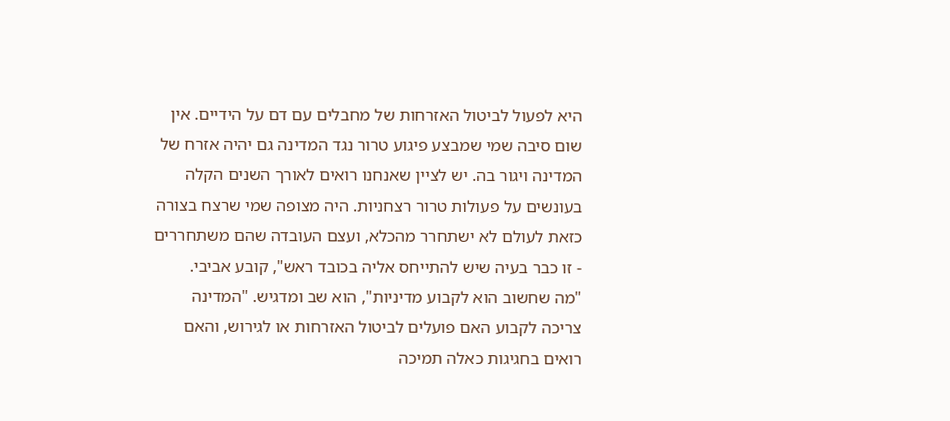היא לפעול לביטול האזרחות של מחבלים עם דם על הידיים. אין שום סיבה שמי שמבצע פיגוע טרור נגד המדינה גם יהיה אזרח של המדינה ויגור בה. יש לציין שאנחנו רואים לאורך השנים הקלה בעונשים על פעולות טרור רצחניות. היה מצופה שמי שרצח בצורה כזאת לעולם לא ישתחרר מהכלא, ועצם העובדה שהם משתחררים - זו כבר בעיה שיש להתייחס אליה בכובד ראש", קובע אביבי.
"מה שחשוב הוא לקבוע מדיניות", הוא שב ומדגיש. "המדינה צריכה לקבוע האם פועלים לביטול האזרחות או לגירוש, והאם רואים בחגיגות כאלה תמיכה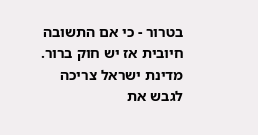בטרור - כי אם התשובה חיובית אז יש חוק ברור. מדינת ישראל צריכה לגבש את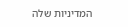המדיניות שלה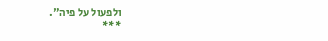ולפעול על פיה".
***